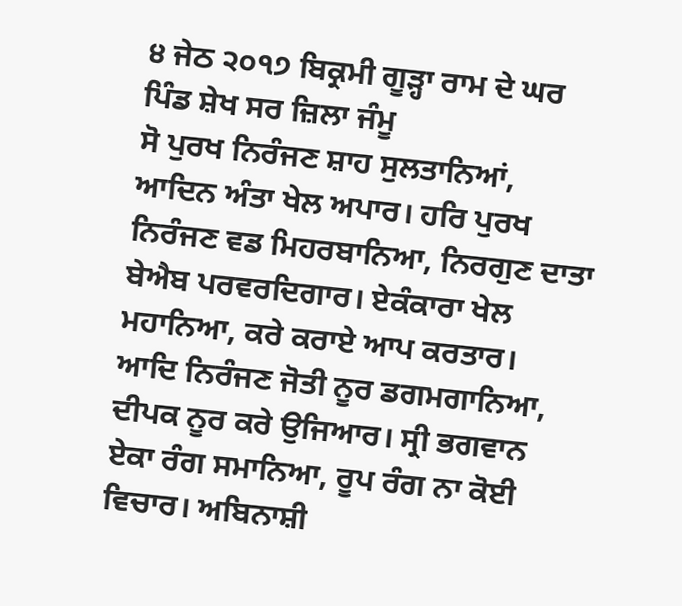੪ ਜੇਠ ੨੦੧੭ ਬਿਕ੍ਰਮੀ ਗੂੜ੍ਹਾ ਰਾਮ ਦੇ ਘਰ ਪਿੰਡ ਸ਼ੇਖ ਸਰ ਜ਼ਿਲਾ ਜੰਮੂ
ਸੋ ਪੁਰਖ ਨਿਰੰਜਣ ਸ਼ਾਹ ਸੁਲਤਾਨਿਆਂ, ਆਦਿਨ ਅੰਤਾ ਖੇਲ ਅਪਾਰ। ਹਰਿ ਪੁਰਖ ਨਿਰੰਜਣ ਵਡ ਮਿਹਰਬਾਨਿਆ, ਨਿਰਗੁਣ ਦਾਤਾ ਬੇਐਬ ਪਰਵਰਦਿਗਾਰ। ਏਕੰਕਾਰਾ ਖੇਲ ਮਹਾਨਿਆ, ਕਰੇ ਕਰਾਏ ਆਪ ਕਰਤਾਰ। ਆਦਿ ਨਿਰੰਜਣ ਜੋਤੀ ਨੂਰ ਡਗਮਗਾਨਿਆ, ਦੀਪਕ ਨੂਰ ਕਰੇ ਉਜਿਆਰ। ਸ੍ਰੀ ਭਗਵਾਨ ਏਕਾ ਰੰਗ ਸਮਾਨਿਆ, ਰੂਪ ਰੰਗ ਨਾ ਕੋਈ ਵਿਚਾਰ। ਅਬਿਨਾਸ਼ੀ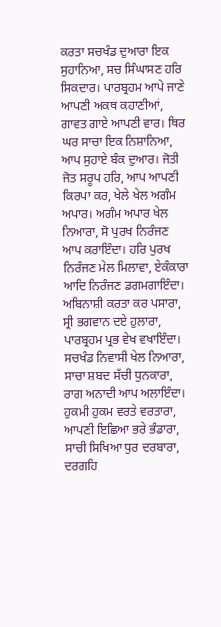ਕਰਤਾ ਸਚਖੰਡ ਦੁਆਰਾ ਇਕ ਸੁਹਾਨਿਆ, ਸਚ ਸਿੰਘਾਸਣ ਹਰਿ ਸਿਕਦਾਰ। ਪਾਰਬ੍ਰਹਮ ਆਪੇ ਜਾਣੇ ਆਪਣੀ ਅਕਥ ਕਹਾਣੀਆਂ, ਗਾਵਤ ਗਾਏ ਆਪਣੀ ਵਾਰ। ਥਿਰ ਘਰ ਸਾਚਾ ਇਕ ਨਿਸ਼ਾਨਿਆ, ਆਪ ਸੁਹਾਏ ਬੰਕ ਦੁਆਰ। ਜੋਤੀ ਜੋਤ ਸਰੂਪ ਹਰਿ, ਆਪ ਆਪਣੀ ਕਿਰਪਾ ਕਰ, ਖੇਲੇ ਖੇਲ ਅਗੰਮ ਅਪਾਰ। ਅਗੰਮ ਅਪਾਰ ਖੇਲ ਨਿਆਰਾ, ਸੋ ਪੁਰਖ ਨਿਰੰਜਣ ਆਪ ਕਰਾਇੰਦਾ। ਹਰਿ ਪੁਰਖ ਨਿਰੰਜਣ ਮੇਲ ਮਿਲਾਵਾ, ਏਕੰਕਾਰਾ ਆਦਿ ਨਿਰੰਜਣ ਡਗਮਗਾਇੰਦਾ। ਅਬਿਨਾਸ਼ੀ ਕਰਤਾ ਕਰ ਪਸਾਰਾ, ਸ੍ਰੀ ਭਗਵਾਨ ਦਏ ਹੁਲਾਰਾ, ਪਾਰਬ੍ਰਹਮ ਪ੍ਰਭ ਵੇਖ ਵਖਾਇੰਦਾ। ਸਚਖੰਡ ਨਿਵਾਸੀ ਖੇਲ ਨਿਆਰਾ, ਸਾਚਾ ਸ਼ਬਦ ਸੱਚੀ ਧੁਨਕਾਰਾ, ਰਾਗ ਅਨਾਦੀ ਆਪ ਅਲਾਇੰਦਾ। ਹੁਕਮੀ ਹੁਕਮ ਵਰਤੇ ਵਰਤਾਰਾ, ਆਪਣੀ ਇਛਿਆ ਭਰੇ ਭੰਡਾਰਾ, ਸਾਚੀ ਸਿਖਿਆ ਧੁਰ ਦਰਬਾਰਾ, ਦਰਗਹਿ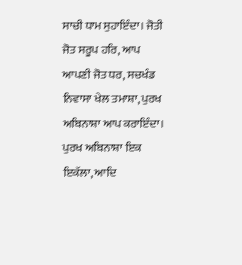ਸਾਚੀ ਧਾਮ ਸੁਹਾਇੰਦਾ। ਜੋਤੀ ਜੋਤ ਸਰੂਪ ਹਰਿ, ਆਪ ਆਪਣੀ ਜੋਤ ਧਰ, ਸਚਖੰਡ ਨਿਵਾਸਾ ਖੇਲ ਤਮਾਸ਼ਾ, ਪੁਰਖ ਅਬਿਨਾਸ਼ਾ ਆਪ ਕਰਾਇੰਦਾ। ਪੁਰਖ ਅਬਿਨਾਸ਼ਾ ਇਕ ਇਕੱਲਾ, ਆਦਿ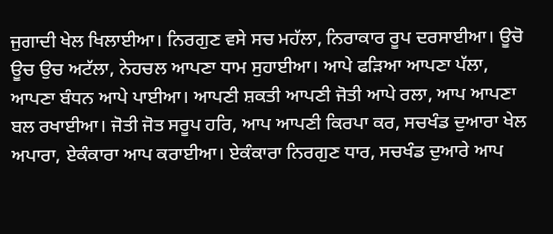ਜੁਗਾਦੀ ਖੇਲ ਖਿਲਾਈਆ। ਨਿਰਗੁਣ ਵਸੇ ਸਚ ਮਹੱਲਾ, ਨਿਰਾਕਾਰ ਰੂਪ ਦਰਸਾਈਆ। ਊਚੋ ਊਚ ਉਚ ਅਟੱਲਾ, ਨੇਹਚਲ ਆਪਣਾ ਧਾਮ ਸੁਹਾਈਆ। ਆਪੇ ਫੜਿਆ ਆਪਣਾ ਪੱਲਾ, ਆਪਣਾ ਬੰਧਨ ਆਪੇ ਪਾਈਆ। ਆਪਣੀ ਸ਼ਕਤੀ ਆਪਣੀ ਜੋਤੀ ਆਪੇ ਰਲਾ, ਆਪ ਆਪਣਾ ਬਲ ਰਖਾਈਆ। ਜੋਤੀ ਜੋਤ ਸਰੂਪ ਹਰਿ, ਆਪ ਆਪਣੀ ਕਿਰਪਾ ਕਰ, ਸਚਖੰਡ ਦੁਆਰਾ ਖੇਲ ਅਪਾਰਾ, ਏਕੰਕਾਰਾ ਆਪ ਕਰਾਈਆ। ਏਕੰਕਾਰਾ ਨਿਰਗੁਣ ਧਾਰ, ਸਚਖੰਡ ਦੁਆਰੇ ਆਪ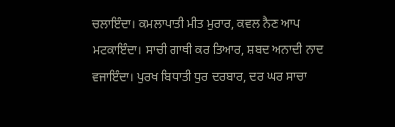ਚਲਾਇੰਦਾ। ਕਮਲਾਪਾਤੀ ਮੀਤ ਮੁਰਾਰ, ਕਵਲ ਨੈਣ ਆਪ ਮਟਕਾਇੰਦਾ। ਸਾਚੀ ਗਾਥੀ ਕਰ ਤਿਆਰ, ਸ਼ਬਦ ਅਨਾਦੀ ਨਾਦ ਵਜਾਇੰਦਾ। ਪੁਰਖ ਬਿਧਾਤੀ ਧੁਰ ਦਰਬਾਰ, ਦਰ ਘਰ ਸਾਚਾ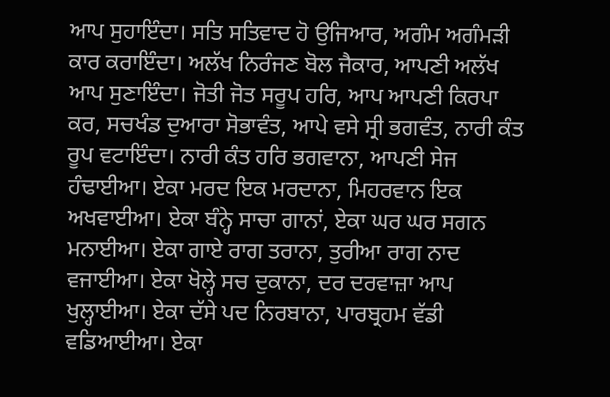ਆਪ ਸੁਹਾਇੰਦਾ। ਸਤਿ ਸਤਿਵਾਦ ਹੋ ਉਜਿਆਰ, ਅਗੰਮ ਅਗੰਮੜੀ ਕਾਰ ਕਰਾਇੰਦਾ। ਅਲੱਖ ਨਿਰੰਜਣ ਬੋਲ ਜੈਕਾਰ, ਆਪਣੀ ਅਲੱਖ ਆਪ ਸੁਣਾਇੰਦਾ। ਜੋਤੀ ਜੋਤ ਸਰੂਪ ਹਰਿ, ਆਪ ਆਪਣੀ ਕਿਰਪਾ ਕਰ, ਸਚਖੰਡ ਦੁਆਰਾ ਸੋਭਾਵੰਤ, ਆਪੇ ਵਸੇ ਸ੍ਰੀ ਭਗਵੰਤ, ਨਾਰੀ ਕੰਤ ਰੂਪ ਵਟਾਇੰਦਾ। ਨਾਰੀ ਕੰਤ ਹਰਿ ਭਗਵਾਨਾ, ਆਪਣੀ ਸੇਜ ਹੰਢਾਈਆ। ਏਕਾ ਮਰਦ ਇਕ ਮਰਦਾਨਾ, ਮਿਹਰਵਾਨ ਇਕ ਅਖਵਾਈਆ। ਏਕਾ ਬੰਨ੍ਹੇ ਸਾਚਾ ਗਾਨਾਂ, ਏਕਾ ਘਰ ਘਰ ਸਗਨ ਮਨਾਈਆ। ਏਕਾ ਗਾਏ ਰਾਗ ਤਰਾਨਾ, ਤੁਰੀਆ ਰਾਗ ਨਾਦ ਵਜਾਈਆ। ਏਕਾ ਖੋਲ੍ਹੇ ਸਚ ਦੁਕਾਨਾ, ਦਰ ਦਰਵਾਜ਼ਾ ਆਪ ਖੁਲ੍ਹਾਈਆ। ਏਕਾ ਦੱਸੇ ਪਦ ਨਿਰਬਾਨਾ, ਪਾਰਬ੍ਰਹਮ ਵੱਡੀ ਵਡਿਆਈਆ। ਏਕਾ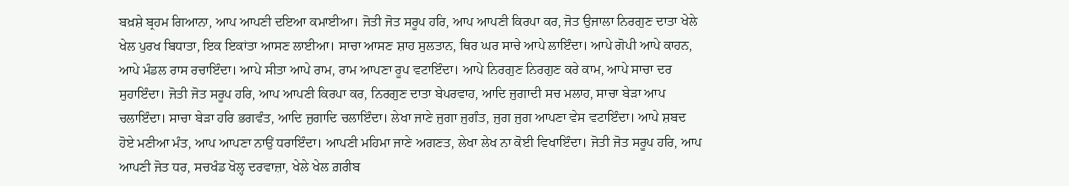ਬਖ਼ਸ਼ੇ ਬ੍ਰਹਮ ਗਿਆਨਾ, ਆਪ ਆਪਣੀ ਦਇਆ ਕਮਾਈਆ। ਜੋਤੀ ਜੋਤ ਸਰੂਪ ਹਰਿ, ਆਪ ਆਪਣੀ ਕਿਰਪਾ ਕਰ, ਜੋਤ ਉਜਾਲਾ ਨਿਰਗੁਣ ਦਾਤਾ ਖੇਲੇ ਖੇਲ ਪੁਰਖ ਬਿਧਾਤਾ, ਇਕ ਇਕਾਂਤਾ ਆਸਣ ਲਾਈਆ। ਸਾਚਾ ਆਸਣ ਸ਼ਾਹ ਸੁਲਤਾਨ, ਥਿਰ ਘਰ ਸਾਚੇ ਆਪੇ ਲਾਇੰਦਾ। ਆਪੇ ਗੋਪੀ ਆਪੇ ਕਾਹਨ, ਆਪੇ ਮੰਡਲ ਰਾਸ ਰਚਾਇੰਦਾ। ਆਪੇ ਸੀਤਾ ਆਪੇ ਰਾਮ, ਰਾਮ ਆਪਣਾ ਰੂਪ ਵਟਾਇੰਦਾ। ਆਪੇ ਨਿਰਗੁਣ ਨਿਰਗੁਣ ਕਰੇ ਕਾਮ, ਆਪੇ ਸਾਚਾ ਦਰ ਸੁਹਾਇੰਦਾ। ਜੋਤੀ ਜੋਤ ਸਰੂਪ ਹਰਿ, ਆਪ ਆਪਣੀ ਕਿਰਪਾ ਕਰ, ਨਿਰਗੁਣ ਦਾਤਾ ਬੇਪਰਵਾਹ, ਆਦਿ ਜੁਗਾਦੀ ਸਚ ਮਲਾਹ, ਸਾਚਾ ਬੇੜਾ ਆਪ ਚਲਾਇੰਦਾ। ਸਾਚਾ ਬੇੜਾ ਹਰਿ ਭਗਵੰਤ, ਆਦਿ ਜੁਗਾਦਿ ਚਲਾਇੰਦਾ। ਲੇਖਾ ਜਾਣੇ ਜੁਗਾ ਜੁਗੰਤ, ਜੁਗ ਜੁਗ ਆਪਣਾ ਵੇਸ ਵਟਾਇੰਦਾ। ਆਪੇ ਸ਼ਬਦ ਹੋਏ ਮਣੀਆ ਮੰਤ, ਆਪ ਆਪਣਾ ਨਾਉਂ ਧਰਾਇੰਦਾ। ਆਪਣੀ ਮਹਿਮਾ ਜਾਣੇ ਅਗਣਤ, ਲੇਖਾ ਲੇਖ ਨਾ ਕੋਈ ਵਿਖਾਇੰਦਾ। ਜੋਤੀ ਜੋਤ ਸਰੂਪ ਹਰਿ, ਆਪ ਆਪਣੀ ਜੋਤ ਧਰ, ਸਚਖੰਡ ਖੋਲ੍ਹ ਦਰਵਾਜ਼ਾ, ਖੇਲੇ ਖੇਲ ਗ਼ਰੀਬ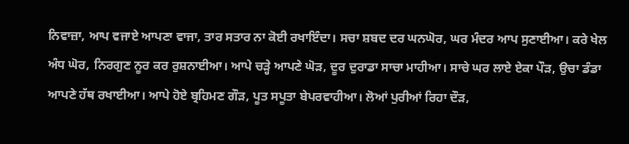ਨਿਵਾਜ਼ਾ, ਆਪ ਵਜਾਏ ਆਪਣਾ ਵਾਜਾ, ਤਾਰ ਸਤਾਰ ਨਾ ਕੋਈ ਰਖਾਇੰਦਾ। ਸਚਾ ਸ਼ਬਦ ਦਰ ਘਨਘੋਰ, ਘਰ ਮੰਦਰ ਆਪ ਸੁਣਾਈਆ। ਕਰੇ ਖੇਲ ਅੰਧ ਘੋਰ, ਨਿਰਗੁਣ ਨੂਰ ਕਰ ਰੁਸ਼ਨਾਈਆ। ਆਪੇ ਚੜ੍ਹੇ ਆਪਣੇ ਘੋੜ, ਦੂਰ ਦੁਰਾਡਾ ਸਾਚਾ ਮਾਹੀਆ। ਸਾਚੇ ਘਰ ਲਾਏ ਏਕਾ ਪੌੜ, ਉਚਾ ਡੰਡਾ ਆਪਣੇ ਹੱਥ ਰਖਾਈਆ। ਆਪੇ ਹੋਏ ਬ੍ਰਹਿਮਣ ਗੌੜ, ਪੂਤ ਸਪੂਤਾ ਬੇਪਰਵਾਹੀਆ। ਲੋਆਂ ਪੁਰੀਆਂ ਰਿਹਾ ਦੌੜ,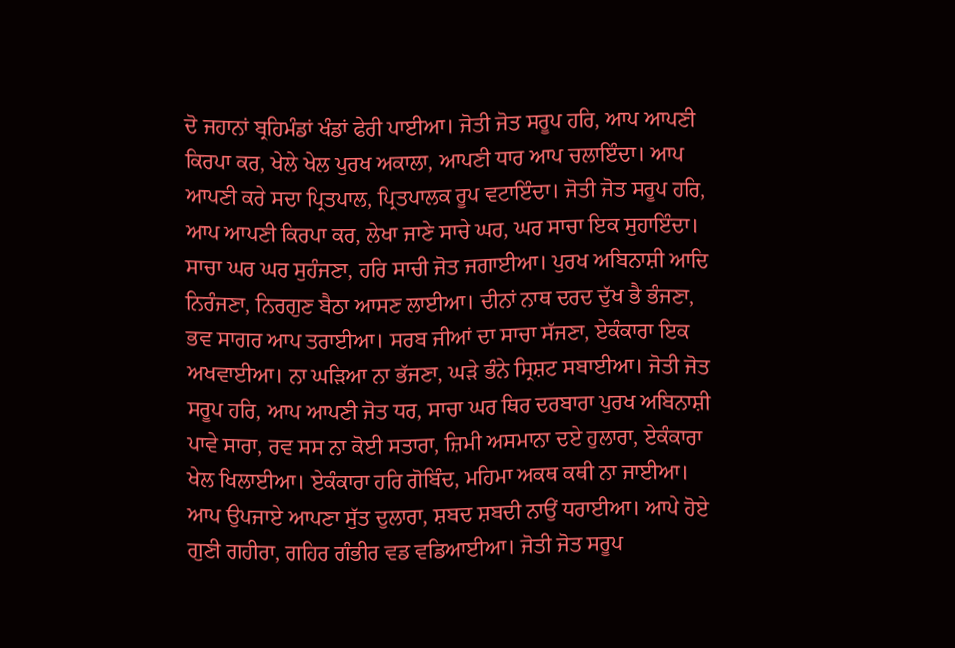ਦੋ ਜਹਾਨਾਂ ਬ੍ਰਹਿਮੰਡਾਂ ਖੰਡਾਂ ਫੇਰੀ ਪਾਈਆ। ਜੋਤੀ ਜੋਤ ਸਰੂਪ ਹਰਿ, ਆਪ ਆਪਣੀ ਕਿਰਪਾ ਕਰ, ਖੇਲੇ ਖੇਲ ਪੁਰਖ ਅਕਾਲਾ, ਆਪਣੀ ਧਾਰ ਆਪ ਚਲਾਇੰਦਾ। ਆਪ ਆਪਣੀ ਕਰੇ ਸਦਾ ਪ੍ਰਿਤਪਾਲ, ਪ੍ਰਿਤਪਾਲਕ ਰੂਪ ਵਟਾਇੰਦਾ। ਜੋਤੀ ਜੋਤ ਸਰੂਪ ਹਰਿ, ਆਪ ਆਪਣੀ ਕਿਰਪਾ ਕਰ, ਲੇਖਾ ਜਾਣੇ ਸਾਚੇ ਘਰ, ਘਰ ਸਾਚਾ ਇਕ ਸੁਹਾਇੰਦਾ। ਸਾਚਾ ਘਰ ਘਰ ਸੁਹੰਜਣਾ, ਹਰਿ ਸਾਚੀ ਜੋਤ ਜਗਾਈਆ। ਪੁਰਖ ਅਬਿਨਾਸ਼ੀ ਆਦਿ ਨਿਰੰਜਣਾ, ਨਿਰਗੁਣ ਬੈਠਾ ਆਸਣ ਲਾਈਆ। ਦੀਨਾਂ ਨਾਥ ਦਰਦ ਦੁੱਖ ਭੈ ਭੰਜਣਾ, ਭਵ ਸਾਗਰ ਆਪ ਤਰਾਈਆ। ਸਰਬ ਜੀਆਂ ਦਾ ਸਾਚਾ ਸੱਜਣਾ, ਏਕੰਕਾਰਾ ਇਕ ਅਖਵਾਈਆ। ਨਾ ਘੜਿਆ ਨਾ ਭੱਜਣਾ, ਘੜੇ ਭੰਨੇ ਸ੍ਰਿਸ਼ਟ ਸਬਾਈਆ। ਜੋਤੀ ਜੋਤ ਸਰੂਪ ਹਰਿ, ਆਪ ਆਪਣੀ ਜੋਤ ਧਰ, ਸਾਚਾ ਘਰ ਥਿਰ ਦਰਬਾਰਾ ਪੁਰਖ ਅਬਿਨਾਸ਼ੀ ਪਾਵੇ ਸਾਰਾ, ਰਵ ਸਸ ਨਾ ਕੋਈ ਸਤਾਰਾ, ਜ਼ਿਮੀ ਅਸਮਾਨਾ ਦਏ ਹੁਲਾਰਾ, ਏਕੰਕਾਰਾ ਖੇਲ ਖਿਲਾਈਆ। ਏਕੰਕਾਰਾ ਹਰਿ ਗੋਬਿੰਦ, ਮਹਿਮਾ ਅਕਥ ਕਥੀ ਨਾ ਜਾਈਆ। ਆਪ ਉਪਜਾਏ ਆਪਣਾ ਸੁੱਤ ਦੁਲਾਰਾ, ਸ਼ਬਦ ਸ਼ਬਦੀ ਨਾਉਂ ਧਰਾਈਆ। ਆਪੇ ਹੋਏ ਗੁਣੀ ਗਹੀਰਾ, ਗਹਿਰ ਗੰਭੀਰ ਵਡ ਵਡਿਆਈਆ। ਜੋਤੀ ਜੋਤ ਸਰੂਪ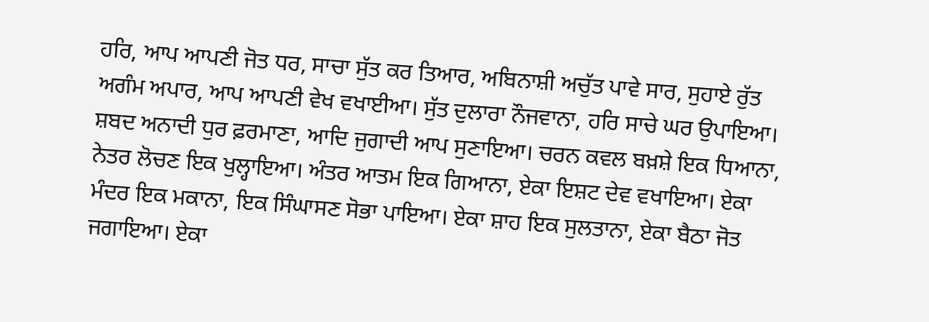ਹਰਿ, ਆਪ ਆਪਣੀ ਜੋਤ ਧਰ, ਸਾਚਾ ਸੁੱਤ ਕਰ ਤਿਆਰ, ਅਬਿਨਾਸ਼ੀ ਅਚੁੱਤ ਪਾਵੇ ਸਾਰ, ਸੁਹਾਏ ਰੁੱਤ ਅਗੰਮ ਅਪਾਰ, ਆਪ ਆਪਣੀ ਵੇਖ ਵਖਾਈਆ। ਸੁੱਤ ਦੁਲਾਰਾ ਨੌਜਵਾਨਾ, ਹਰਿ ਸਾਚੇ ਘਰ ਉਪਾਇਆ। ਸ਼ਬਦ ਅਨਾਦੀ ਧੁਰ ਫ਼ਰਮਾਣਾ, ਆਦਿ ਜੁਗਾਦੀ ਆਪ ਸੁਣਾਇਆ। ਚਰਨ ਕਵਲ ਬਖ਼ਸ਼ੇ ਇਕ ਧਿਆਨਾ, ਨੇਤਰ ਲੋਚਣ ਇਕ ਖੁਲ੍ਹਾਇਆ। ਅੰਤਰ ਆਤਮ ਇਕ ਗਿਆਨਾ, ਏਕਾ ਇਸ਼ਟ ਦੇਵ ਵਖਾਇਆ। ਏਕਾ ਮੰਦਰ ਇਕ ਮਕਾਨਾ, ਇਕ ਸਿੰਘਾਸਣ ਸੋਭਾ ਪਾਇਆ। ਏਕਾ ਸ਼ਾਹ ਇਕ ਸੁਲਤਾਨਾ, ਏਕਾ ਬੈਠਾ ਜੋਤ ਜਗਾਇਆ। ਏਕਾ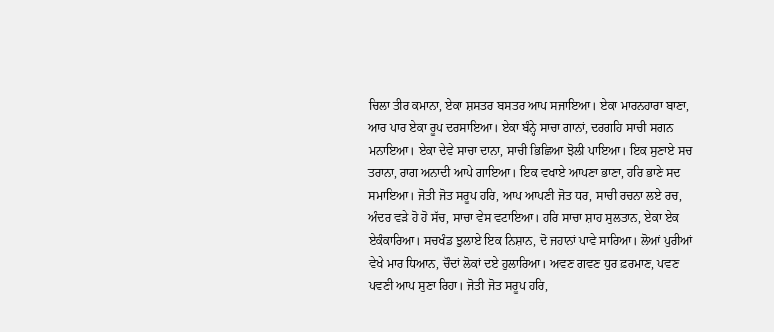ਚਿਲਾ ਤੀਰ ਕਮਾਨਾ, ਏਕਾ ਸ਼ਸਤਰ ਬਸਤਰ ਆਪ ਸਜਾਇਆ। ਏਕਾ ਮਾਰਨਹਾਰਾ ਬਾਣਾ, ਆਰ ਪਾਰ ਏਕਾ ਰੂਪ ਦਰਸਾਇਆ। ਏਕਾ ਬੰਨ੍ਹੇ ਸਾਚਾ ਗਾਨਾਂ, ਦਰਗਹਿ ਸਾਚੀ ਸਗਨ ਮਨਾਇਆ। ਏਕਾ ਦੇਵੇ ਸਾਚਾ ਦਾਨਾ, ਸਾਚੀ ਭਿਛਿਆ ਝੋਲੀ ਪਾਇਆ। ਇਕ ਸੁਣਾਏ ਸਚ ਤਰਾਨਾ, ਰਾਗ ਅਨਾਦੀ ਆਪੇ ਗਾਇਆ। ਇਕ ਵਖਾਏ ਆਪਣਾ ਭਾਣਾ, ਹਰਿ ਭਾਣੇ ਸਦ ਸਮਾਇਆ। ਜੋਤੀ ਜੋਤ ਸਰੂਪ ਹਰਿ, ਆਪ ਆਪਣੀ ਜੋਤ ਧਰ, ਸਾਚੀ ਰਚਨਾ ਲਏ ਰਚ, ਅੰਦਰ ਵੜੇ ਹੋ ਹੋ ਸੱਚ, ਸਾਚਾ ਵੇਸ ਵਟਾਇਆ। ਹਰਿ ਸਾਚਾ ਸ਼ਾਹ ਸੁਲਤਾਨ, ਏਕਾ ਏਕ ਏਕੰਕਾਰਿਆ। ਸਚਖੰਡ ਝੁਲਾਏ ਇਕ ਨਿਸ਼ਾਨ, ਦੋ ਜਹਾਨਾਂ ਪਾਵੇ ਸਾਰਿਆ। ਲੋਆਂ ਪੁਰੀਆਂ ਵੇਖੇ ਮਾਰ ਧਿਆਨ, ਚੌਦਾਂ ਲੋਕਾਂ ਦਏ ਹੁਲਾਰਿਆ। ਅਵਣ ਗਵਣ ਧੁਰ ਫ਼ਰਮਾਣ, ਪਵਣ ਪਵਣੀ ਆਪ ਸੁਣਾ ਰਿਹਾ। ਜੋਤੀ ਜੋਤ ਸਰੂਪ ਹਰਿ,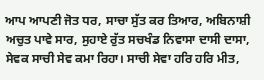ਆਪ ਆਪਣੀ ਜੋਤ ਧਰ, ਸਾਚਾ ਸੁੱਤ ਕਰ ਤਿਆਰ, ਅਬਿਨਾਸ਼ੀ ਅਚੁਤ ਪਾਵੇ ਸਾਰ, ਸੁਹਾਏ ਰੁੱਤ ਸਚਖੰਡ ਨਿਵਾਸਾ ਦਾਸੀ ਦਾਸਾ, ਸੇਵਕ ਸਾਚੀ ਸੇਵ ਕਮਾ ਰਿਹਾ। ਸਾਚੀ ਸੇਵਾ ਹਰਿ ਹਰਿ ਮੀਤ,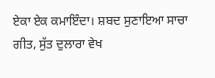ਏਕਾ ਏਕ ਕਮਾਇੰਦਾ। ਸ਼ਬਦ ਸੁਣਾਇਆ ਸਾਚਾ ਗੀਤ, ਸੁੱਤ ਦੁਲਾਰਾ ਵੇਖ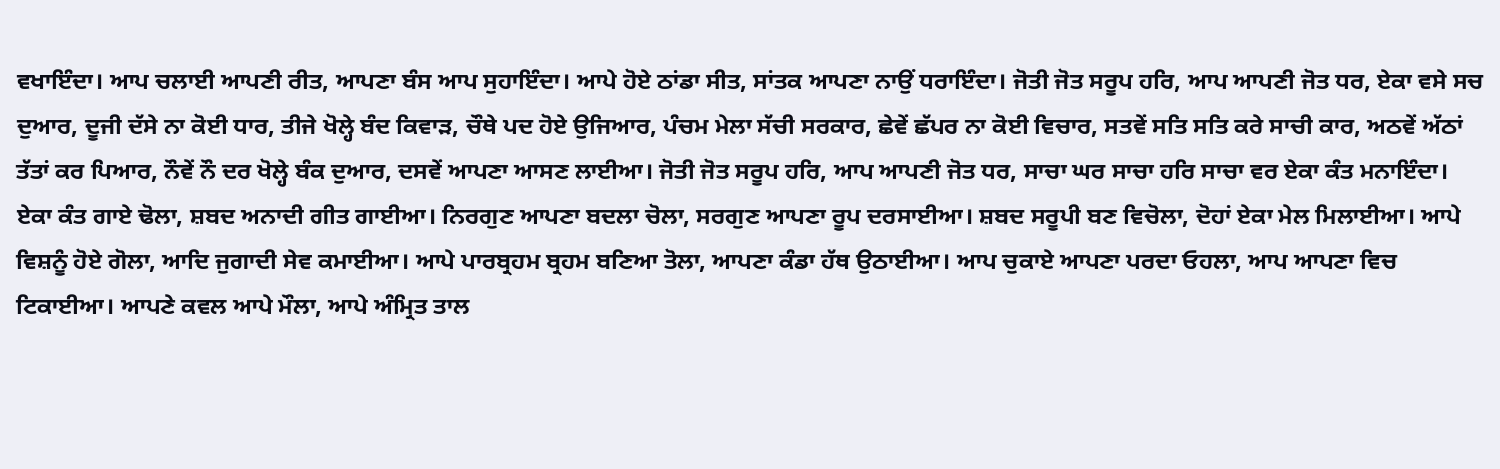ਵਖਾਇੰਦਾ। ਆਪ ਚਲਾਈ ਆਪਣੀ ਰੀਤ, ਆਪਣਾ ਬੰਸ ਆਪ ਸੁਹਾਇੰਦਾ। ਆਪੇ ਹੋਏ ਠਾਂਡਾ ਸੀਤ, ਸਾਂਤਕ ਆਪਣਾ ਨਾਉਂ ਧਰਾਇੰਦਾ। ਜੋਤੀ ਜੋਤ ਸਰੂਪ ਹਰਿ, ਆਪ ਆਪਣੀ ਜੋਤ ਧਰ, ਏਕਾ ਵਸੇ ਸਚ ਦੁਆਰ, ਦੂਜੀ ਦੱਸੇ ਨਾ ਕੋਈ ਧਾਰ, ਤੀਜੇ ਖੋਲ੍ਹੇ ਬੰਦ ਕਿਵਾੜ, ਚੌਥੇ ਪਦ ਹੋਏ ਉਜਿਆਰ, ਪੰਚਮ ਮੇਲਾ ਸੱਚੀ ਸਰਕਾਰ, ਛੇਵੇਂ ਛੱਪਰ ਨਾ ਕੋਈ ਵਿਚਾਰ, ਸਤਵੇਂ ਸਤਿ ਸਤਿ ਕਰੇ ਸਾਚੀ ਕਾਰ, ਅਠਵੇਂ ਅੱਠਾਂ ਤੱਤਾਂ ਕਰ ਪਿਆਰ, ਨੌਵੇਂ ਨੌ ਦਰ ਖੋਲ੍ਹੇ ਬੰਕ ਦੁਆਰ, ਦਸਵੇਂ ਆਪਣਾ ਆਸਣ ਲਾਈਆ। ਜੋਤੀ ਜੋਤ ਸਰੂਪ ਹਰਿ, ਆਪ ਆਪਣੀ ਜੋਤ ਧਰ, ਸਾਚਾ ਘਰ ਸਾਚਾ ਹਰਿ ਸਾਚਾ ਵਰ ਏਕਾ ਕੰਤ ਮਨਾਇੰਦਾ। ਏਕਾ ਕੰਤ ਗਾਏ ਢੋਲਾ, ਸ਼ਬਦ ਅਨਾਦੀ ਗੀਤ ਗਾਈਆ। ਨਿਰਗੁਣ ਆਪਣਾ ਬਦਲਾ ਚੋਲਾ, ਸਰਗੁਣ ਆਪਣਾ ਰੂਪ ਦਰਸਾਈਆ। ਸ਼ਬਦ ਸਰੂਪੀ ਬਣ ਵਿਚੋਲਾ, ਦੋਹਾਂ ਏਕਾ ਮੇਲ ਮਿਲਾਈਆ। ਆਪੇ ਵਿਸ਼ਨੂੰ ਹੋਏ ਗੋਲਾ, ਆਦਿ ਜੁਗਾਦੀ ਸੇਵ ਕਮਾਈਆ। ਆਪੇ ਪਾਰਬ੍ਰਹਮ ਬ੍ਰਹਮ ਬਣਿਆ ਤੋਲਾ, ਆਪਣਾ ਕੰਡਾ ਹੱਥ ਉਠਾਈਆ। ਆਪ ਚੁਕਾਏ ਆਪਣਾ ਪਰਦਾ ਓਹਲਾ, ਆਪ ਆਪਣਾ ਵਿਚ ਟਿਕਾਈਆ। ਆਪਣੇ ਕਵਲ ਆਪੇ ਮੌਲਾ, ਆਪੇ ਅੰਮ੍ਰਿਤ ਤਾਲ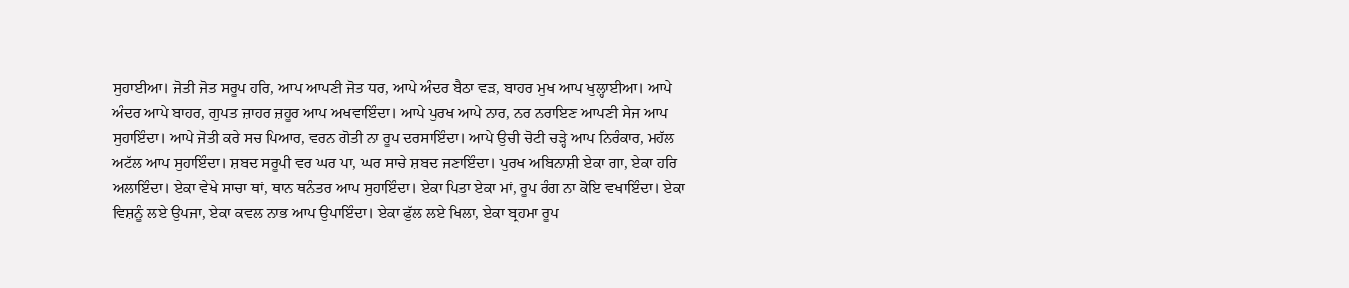ਸੁਹਾਈਆ। ਜੋਤੀ ਜੋਤ ਸਰੂਪ ਹਰਿ, ਆਪ ਆਪਣੀ ਜੋਤ ਧਰ, ਆਪੇ ਅੰਦਰ ਬੈਠਾ ਵੜ, ਬਾਹਰ ਮੁਖ ਆਪ ਖੁਲ੍ਹਾਈਆ। ਆਪੇ ਅੰਦਰ ਆਪੇ ਬਾਹਰ, ਗੁਪਤ ਜ਼ਾਹਰ ਜ਼ਹੂਰ ਆਪ ਅਖਵਾਇੰਦਾ। ਆਪੇ ਪੁਰਖ ਆਪੇ ਨਾਰ, ਨਰ ਨਰਾਇਣ ਆਪਣੀ ਸੇਜ ਆਪ ਸੁਹਾਇੰਦਾ। ਆਪੇ ਜੋਤੀ ਕਰੇ ਸਚ ਪਿਆਰ, ਵਰਨ ਗੋਤੀ ਨਾ ਰੂਪ ਦਰਸਾਇੰਦਾ। ਆਪੇ ਉਚੀ ਚੋਟੀ ਚੜ੍ਹੇ ਆਪ ਨਿਰੰਕਾਰ, ਮਹੱਲ ਅਟੱਲ ਆਪ ਸੁਹਾਇੰਦਾ। ਸ਼ਬਦ ਸਰੂਪੀ ਵਰ ਘਰ ਪਾ, ਘਰ ਸਾਚੇ ਸ਼ਬਦ ਜਣਾਇੰਦਾ। ਪੁਰਖ ਅਬਿਨਾਸ਼ੀ ਏਕਾ ਗਾ, ਏਕਾ ਹਰਿ ਅਲਾਇੰਦਾ। ਏਕਾ ਵੇਖੇ ਸਾਚਾ ਥਾਂ, ਥਾਨ ਥਨੰਤਰ ਆਪ ਸੁਹਾਇੰਦਾ। ਏਕਾ ਪਿਤਾ ਏਕਾ ਮਾਂ, ਰੂਪ ਰੰਗ ਨਾ ਕੋਇ ਵਖਾਇੰਦਾ। ਏਕਾ ਵਿਸ਼ਨੂੰ ਲਏ ਉਪਜਾ, ਏਕਾ ਕਵਲ ਨਾਭ ਆਪ ਉਪਾਇੰਦਾ। ਏਕਾ ਫੁੱਲ ਲਏ ਖਿਲਾ, ਏਕਾ ਬ੍ਰਹਮਾ ਰੂਪ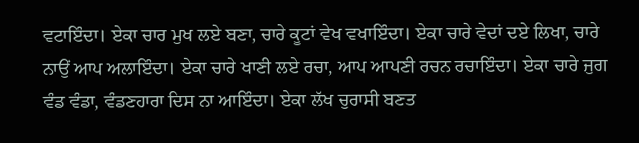ਵਟਾਇੰਦਾ। ਏਕਾ ਚਾਰ ਮੁਖ ਲਏ ਬਣਾ, ਚਾਰੇ ਕੂਟਾਂ ਵੇਖ ਵਖਾਇੰਦਾ। ਏਕਾ ਚਾਰੇ ਵੇਦਾਂ ਦਏ ਲਿਖਾ, ਚਾਰੇ ਨਾਉਂ ਆਪ ਅਲਾਇੰਦਾ। ਏਕਾ ਚਾਰੇ ਖਾਣੀ ਲਏ ਰਚਾ, ਆਪ ਆਪਣੀ ਰਚਨ ਰਚਾਇੰਦਾ। ਏਕਾ ਚਾਰੇ ਜੁਗ ਵੰਡ ਵੰਡਾ, ਵੰਡਣਹਾਰਾ ਦਿਸ ਨਾ ਆਇੰਦਾ। ਏਕਾ ਲੱਖ ਚੁਰਾਸੀ ਬਣਤ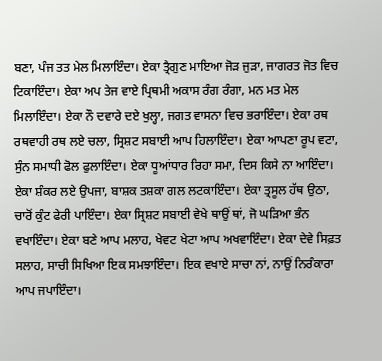ਬਣਾ, ਪੰਜ ਤਤ ਮੇਲ ਮਿਲਾਇੰਦਾ। ਏਕਾ ਤ੍ਰੈਗੁਣ ਮਾਇਆ ਜੋੜ ਜੁੜਾ, ਜਾਗਰਤ ਜੋਤ ਵਿਚ ਟਿਕਾਇੰਦਾ। ਏਕਾ ਅਪ ਤੇਜ ਵਾਏ ਪ੍ਰਿਥਮੀ ਅਕਾਸ ਰੰਗ ਰੰਗਾ, ਮਨ ਮਤ ਮੇਲ ਮਿਲਾਇੰਦਾ। ਏਕਾ ਨੌ ਦਵਾਰੇ ਦਏ ਖੁਲ੍ਹਾ, ਜਗਤ ਵਾਸਨਾ ਵਿਚ ਭਰਾਇੰਦਾ। ਏਕਾ ਰਥ ਰਥਵਾਹੀ ਰਥ ਲਏ ਚਲਾ, ਸ੍ਰਿਸ਼ਟ ਸਬਾਈ ਆਪ ਹਿਲਾਇੰਦਾ। ਏਕਾ ਆਪਣਾ ਰੂਪ ਵਟਾ, ਸੁੰਨ ਸਮਾਧੀ ਫੋਲ ਫੁਲਾਇੰਦਾ। ਏਕਾ ਧੂਆਂਧਾਰ ਰਿਹਾ ਸਮਾ, ਦਿਸ ਕਿਸੇ ਨਾ ਆਇੰਦਾ। ਏਕਾ ਸ਼ੰਕਰ ਲਏ ਉਪਜਾ, ਬਾਸ਼ਕ ਤਸ਼ਕਾ ਗਲ ਲਟਕਾਇੰਦਾ। ਏਕਾ ਤ੍ਰਸੂਲ ਹੱਥ ਉਠਾ, ਚਾਰੋਂ ਕੁੰਟ ਫੇਰੀ ਪਾਇੰਦਾ। ਏਕਾ ਸ੍ਰਿਸ਼ਟ ਸਬਾਈ ਵੇਖੇ ਥਾਉਂ ਥਾਂ, ਜੋ ਘੜਿਆ ਭੰਨ ਵਖਾਇੰਦਾ। ਏਕਾ ਬਣੇ ਆਪ ਮਲਾਹ, ਖੇਵਟ ਖੇਟਾ ਆਪ ਅਖਵਾਇੰਦਾ। ਏਕਾ ਦੇਵੇ ਸਿਫ਼ਤ ਸਲਾਹ, ਸਾਚੀ ਸਿਖਿਆ ਇਕ ਸਮਝਾਇੰਦਾ। ਇਕ ਵਖਾਏ ਸਾਚਾ ਨਾਂ, ਨਾਉਂ ਨਿਰੰਕਾਰਾ ਆਪ ਜਪਾਇੰਦਾ।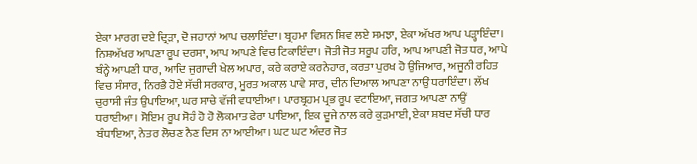ਏਕਾ ਮਾਰਗ ਦਏ ਦ੍ਰਿੜਾ, ਦੋ ਜਹਾਨਾਂ ਆਪ ਚਲਾਇੰਦਾ। ਬ੍ਰਹਮਾ ਵਿਸ਼ਨ ਸ਼ਿਵ ਲਏ ਸਮਝਾ, ਏਕਾ ਅੱਖਰ ਆਪ ਪੜ੍ਹਾਇੰਦਾ। ਨਿਸ਼ਅੱਖਰ ਆਪਣਾ ਰੂਪ ਦਰਸਾ, ਆਪ ਆਪਣੇ ਵਿਚ ਟਿਕਾਇੰਦਾ। ਜੋਤੀ ਜੋਤ ਸਰੂਪ ਹਰਿ, ਆਪ ਆਪਣੀ ਜੋਤ ਧਰ, ਆਪੇ ਬੰਨ੍ਹੇ ਆਪਣੀ ਧਾਰ, ਆਦਿ ਜੁਗਾਦੀ ਖੇਲ ਅਪਾਰ, ਕਰੇ ਕਰਾਏ ਕਰਨੇਹਾਰ, ਕਰਤਾ ਪੁਰਖ ਹੋ ਉਜਿਆਰ, ਅਜੂਨੀ ਰਹਿਤ ਵਿਚ ਸੰਸਾਰ, ਨਿਰਭੈ ਹੋਏ ਸੱਚੀ ਸਰਕਾਰ, ਮੂਰਤ ਅਕਾਲ ਪਾਵੇ ਸਾਰ, ਦੀਨ ਦਿਆਲ ਆਪਣਾ ਨਾਉਂ ਧਰਾਇੰਦਾ। ਲੱਖ ਚੁਰਾਸੀ ਜੰਤ ਉਪਾਇਆ, ਘਰ ਸਾਚੇ ਵੱਜੀ ਵਧਾਈਆ। ਪਾਰਬ੍ਰਹਮ ਪ੍ਰਭ ਰੂਪ ਵਟਾਇਆ, ਜਗਤ ਆਪਣਾ ਨਾਉਂ ਧਰਾਈਆ। ਸੋਇਮ ਰੂਪ ਸੋਹੰ ਹੋ ਹੋ ਲੋਕਮਾਤ ਫੇਰਾ ਪਾਇਆ, ਇਕ ਦੂਜੇ ਨਾਲ ਕਰੇ ਕੁੜਮਾਈ, ਏਕਾ ਸ਼ਬਦ ਸੱਚੀ ਧਾਰ ਬੰਧਾਇਆ, ਨੇਤਰ ਲੋਚਣ ਨੈਣ ਦਿਸ ਨਾ ਆਈਆ। ਘਟ ਘਟ ਅੰਦਰ ਜੋਤ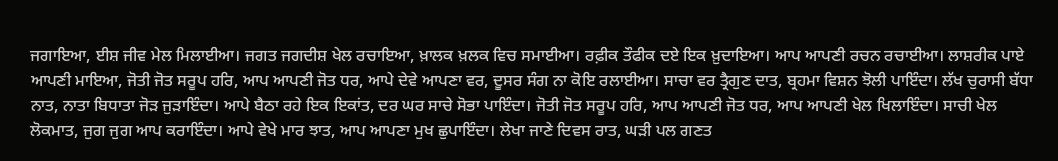ਜਗਾਇਆ, ਈਸ਼ ਜੀਵ ਮੇਲ ਮਿਲਾਈਆ। ਜਗਤ ਜਗਦੀਸ਼ ਖੇਲ ਰਚਾਇਆ, ਖ਼ਾਲਕ ਖ਼ਲਕ ਵਿਚ ਸਮਾਈਆ। ਰਫ਼ੀਕ ਤੌਫੀਕ ਦਏ ਇਕ ਖ਼ੁਦਾਇਆ। ਆਪ ਆਪਣੀ ਰਚਨ ਰਚਾਈਆ। ਲਾਸ਼ਰੀਕ ਪਾਏ ਆਪਣੀ ਮਾਇਆ, ਜੋਤੀ ਜੋਤ ਸਰੂਪ ਹਰਿ, ਆਪ ਆਪਣੀ ਜੋਤ ਧਰ, ਆਪੇ ਦੇਵੇ ਆਪਣਾ ਵਰ, ਦੂਸਰ ਸੰਗ ਨਾ ਕੋਇ ਰਲਾਈਆ। ਸਾਚਾ ਵਰ ਤ੍ਰੈਗੁਣ ਦਾਤ, ਬ੍ਰਹਮਾ ਵਿਸ਼ਨ ਝੋਲੀ ਪਾਇੰਦਾ। ਲੱਖ ਚੁਰਾਸੀ ਬੱਧਾ ਨਾਤ, ਨਾਤਾ ਬਿਧਾਤਾ ਜੋੜ ਜੁੜਾਇੰਦਾ। ਆਪੇ ਬੈਠਾ ਰਹੇ ਇਕ ਇਕਾਂਤ, ਦਰ ਘਰ ਸਾਚੇ ਸੋਭਾ ਪਾਇੰਦਾ। ਜੋਤੀ ਜੋਤ ਸਰੂਪ ਹਰਿ, ਆਪ ਆਪਣੀ ਜੋਤ ਧਰ, ਆਪ ਆਪਣੀ ਖੇਲ ਖਿਲਾਇੰਦਾ। ਸਾਚੀ ਖੇਲ ਲੋਕਮਾਤ, ਜੁਗ ਜੁਗ ਆਪ ਕਰਾਇੰਦਾ। ਆਪੇ ਵੇਖੇ ਮਾਰ ਝਾਤ, ਆਪ ਆਪਣਾ ਮੁਖ ਛੁਪਾਇੰਦਾ। ਲੇਖਾ ਜਾਣੇ ਦਿਵਸ ਰਾਤ, ਘੜੀ ਪਲ ਗਣਤ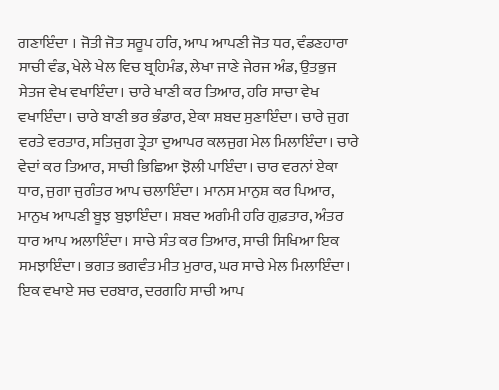ਗਣਾਇੰਦਾ । ਜੋਤੀ ਜੋਤ ਸਰੂਪ ਹਰਿ, ਆਪ ਆਪਣੀ ਜੋਤ ਧਰ, ਵੰਡਣਹਾਰਾ ਸਾਚੀ ਵੰਡ, ਖੇਲੇ ਖੇਲ ਵਿਚ ਬ੍ਰਹਿਮੰਡ, ਲੇਖਾ ਜਾਣੇ ਜੇਰਜ ਅੰਡ, ਉਤਭੁਜ ਸੇਤਜ ਵੇਖ ਵਖਾਇੰਦਾ। ਚਾਰੇ ਖਾਣੀ ਕਰ ਤਿਆਰ, ਹਰਿ ਸਾਚਾ ਵੇਖ ਵਖਾਇੰਦਾ। ਚਾਰੇ ਬਾਣੀ ਭਰ ਭੰਡਾਰ, ਏਕਾ ਸ਼ਬਦ ਸੁਣਾਇੰਦਾ। ਚਾਰੇ ਜੁਗ ਵਰਤੇ ਵਰਤਾਰ, ਸਤਿਜੁਗ ਤ੍ਰੇਤਾ ਦੁਆਪਰ ਕਲਜੁਗ ਮੇਲ ਮਿਲਾਇੰਦਾ। ਚਾਰੇ ਵੇਦਾਂ ਕਰ ਤਿਆਰ, ਸਾਚੀ ਭਿਛਿਆ ਝੋਲੀ ਪਾਇੰਦਾ। ਚਾਰ ਵਰਨਾਂ ਏਕਾ ਧਾਰ, ਜੁਗਾ ਜੁਗੰਤਰ ਆਪ ਚਲਾਇੰਦਾ। ਮਾਨਸ ਮਾਨੁਸ਼ ਕਰ ਪਿਆਰ, ਮਾਨੁਖ ਆਪਣੀ ਬੂਝ ਬੁਝਾਇੰਦਾ। ਸ਼ਬਦ ਅਗੰਮੀ ਹਰਿ ਗੁਫ਼ਤਾਰ, ਅੰਤਰ ਧਾਰ ਆਪ ਅਲਾਇੰਦਾ। ਸਾਚੇ ਸੰਤ ਕਰ ਤਿਆਰ, ਸਾਚੀ ਸਿਖਿਆ ਇਕ ਸਮਝਾਇੰਦਾ। ਭਗਤ ਭਗਵੰਤ ਮੀਤ ਮੁਰਾਰ, ਘਰ ਸਾਚੇ ਮੇਲ ਮਿਲਾਇੰਦਾ। ਇਕ ਵਖਾਏ ਸਚ ਦਰਬਾਰ, ਦਰਗਹਿ ਸਾਚੀ ਆਪ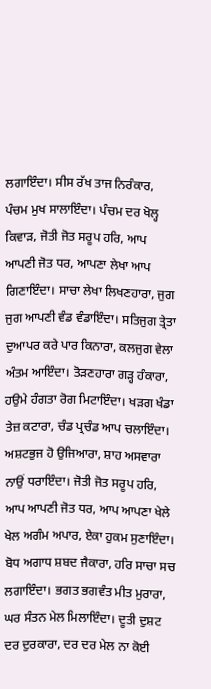ਲਗਾਇੰਦਾ। ਸੀਸ ਰੱਖ ਤਾਜ ਨਿਰੰਕਾਰ, ਪੰਚਮ ਮੁਖ ਸਾਲਾਇੰਦਾ। ਪੰਚਮ ਦਰ ਖੋਲ੍ਹ ਕਿਵਾੜ, ਜੋਤੀ ਜੋਤ ਸਰੂਪ ਹਰਿ, ਆਪ ਆਪਣੀ ਜੋਤ ਧਰ, ਆਪਣਾ ਲੇਖਾ ਆਪ ਗਿਣਾਇੰਦਾ। ਸਾਚਾ ਲੇਖਾ ਲਿਖਣਹਾਰਾ, ਜੁਗ ਜੁਗ ਆਪਣੀ ਵੰਡ ਵੰਡਾਇੰਦਾ। ਸਤਿਜੁਗ ਤ੍ਰੇਤਾ ਦੁਆਪਰ ਕਰੇ ਪਾਰ ਕਿਨਾਰਾ, ਕਲਜੁਗ ਵੇਲਾ ਅੰਤਮ ਆਇੰਦਾ। ਤੋੜਣਹਾਰਾ ਗੜ੍ਹ ਹੰਕਾਰਾ, ਹਉਮੇ ਹੰਗਤਾ ਰੋਗ ਮਿਟਾਇੰਦਾ। ਖੜਗ ਖੰਡਾ ਤੇਜ਼ ਕਟਾਰਾ, ਚੰਡ ਪ੍ਰਚੰਡ ਆਪ ਚਲਾਇੰਦਾ। ਅਸ਼ਟਭੁਜ ਹੋ ਉਜਿਆਰਾ, ਸ਼ਾਹ ਅਸਵਾਰਾ ਨਾਉਂ ਧਰਾਇੰਦਾ। ਜੋਤੀ ਜੋਤ ਸਰੂਪ ਹਰਿ, ਆਪ ਆਪਣੀ ਜੋਤ ਧਰ, ਆਪ ਆਪਣਾ ਖੇਲੇ ਖੇਲ ਅਗੰਮ ਅਪਾਰ, ਏਕਾ ਹੁਕਮ ਸੁਣਾਇੰਦਾ। ਬੋਧ ਅਗਾਧ ਸ਼ਬਦ ਜੈਕਾਰਾ, ਹਰਿ ਸਾਚਾ ਸਚ ਲਗਾਇੰਦਾ। ਭਗਤ ਭਗਵੰਤ ਮੀਤ ਮੁਰਾਰਾ, ਘਰ ਸੰਤਨ ਮੇਲ ਮਿਲਾਇੰਦਾ। ਦੂਤੀ ਦੁਸ਼ਟ ਦਰ ਦੁਰਕਾਰਾ, ਦਰ ਦਰ ਮੇਲ ਨਾ ਕੋਈ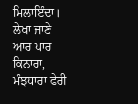ਮਿਲਾਇੰਦਾ। ਲੇਖਾ ਜਾਣੇ ਆਰ ਪਾਰ ਕਿਨਾਰਾ, ਮੰਝਧਾਰਾ ਫੇਰੀ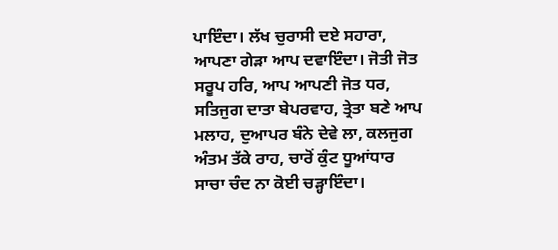ਪਾਇੰਦਾ। ਲੱਖ ਚੁਰਾਸੀ ਦਏ ਸਹਾਰਾ, ਆਪਣਾ ਗੇੜਾ ਆਪ ਦਵਾਇੰਦਾ। ਜੋਤੀ ਜੋਤ ਸਰੂਪ ਹਰਿ, ਆਪ ਆਪਣੀ ਜੋਤ ਧਰ, ਸਤਿਜੁਗ ਦਾਤਾ ਬੇਪਰਵਾਹ, ਤ੍ਰੇਤਾ ਬਣੇ ਆਪ ਮਲਾਹ, ਦੁਆਪਰ ਬੰਨੇ ਦੇਵੇ ਲਾ, ਕਲਜੁਗ ਅੰਤਮ ਤੱਕੇ ਰਾਹ, ਚਾਰੋਂ ਕੁੰਟ ਧੂਆਂਧਾਰ ਸਾਚਾ ਚੰਦ ਨਾ ਕੋਈ ਚੜ੍ਹਾਇੰਦਾ।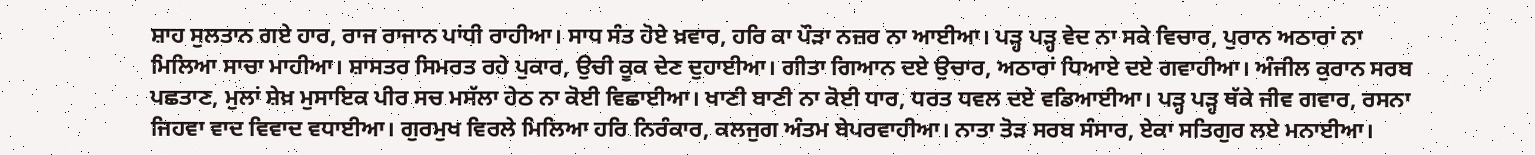ਸ਼ਾਹ ਸੁਲਤਾਨ ਗਏ ਹਾਰ, ਰਾਜ ਰਾਜਾਨ ਪਾਂਧੀ ਰਾਹੀਆ। ਸਾਧ ਸੰਤ ਹੋਏ ਖ਼ਵਾਰ, ਹਰਿ ਕਾ ਪੌੜਾ ਨਜ਼ਰ ਨਾ ਆਈਆ। ਪੜ੍ਹ ਪੜ੍ਹ ਵੇਦ ਨਾ ਸਕੇ ਵਿਚਾਰ, ਪੁਰਾਨ ਅਠਾਰਾਂ ਨਾ ਮਿਲਿਆ ਸਾਚਾ ਮਾਹੀਆ। ਸ਼ਾਸਤਰ ਸਿਮਰਤ ਰਹੇ ਪੁਕਾਰ, ਉਚੀ ਕੂਕ ਦੇਣ ਦੁਹਾਈਆ। ਗੀਤਾ ਗਿਆਨ ਦਏ ਉਚਾਰ, ਅਠਾਰਾਂ ਧਿਆਏ ਦਏ ਗਵਾਹੀਆ। ਅੰਜੀਲ ਕੁਰਾਨ ਸਰਬ ਪਛਤਾਣ, ਮੁਲਾਂ ਸ਼ੇਖ਼ ਮੁਸਾਇਕ ਪੀਰ ਸਚ ਮਸੱਲਾ ਹੇਠ ਨਾ ਕੋਈ ਵਿਛਾਈਆ। ਖਾਣੀ ਬਾਣੀ ਨਾ ਕੋਈ ਧਾਰ, ਧਰਤ ਧਵਲ ਦਏ ਵਡਿਆਈਆ। ਪੜ੍ਹ ਪੜ੍ਹ ਥੱਕੇ ਜੀਵ ਗਵਾਰ, ਰਸਨਾ ਜਿਹਵਾ ਵਾਦ ਵਿਵਾਦ ਵਧਾਈਆ। ਗੁਰਮੁਖ ਵਿਰਲੇ ਮਿਲਿਆ ਹਰਿ ਨਿਰੰਕਾਰ, ਕਲਜੁਗ ਅੰਤਮ ਬੇਪਰਵਾਹੀਆ। ਨਾਤਾ ਤੋੜ ਸਰਬ ਸੰਸਾਰ, ਏਕਾ ਸਤਿਗੁਰ ਲਏ ਮਨਾਈਆ।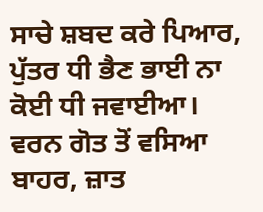ਸਾਚੇ ਸ਼ਬਦ ਕਰੇ ਪਿਆਰ, ਪੁੱਤਰ ਧੀ ਭੈਣ ਭਾਈ ਨਾ ਕੋਈ ਧੀ ਜਵਾਈਆ। ਵਰਨ ਗੋਤ ਤੋਂ ਵਸਿਆ ਬਾਹਰ, ਜ਼ਾਤ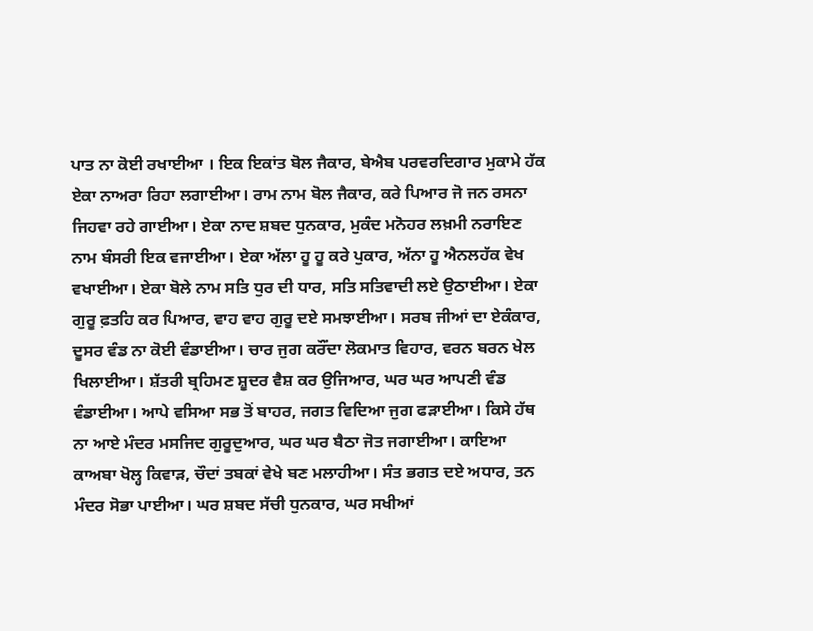ਪਾਤ ਨਾ ਕੋਈ ਰਖਾਈਆ । ਇਕ ਇਕਾਂਤ ਬੋਲ ਜੈਕਾਰ, ਬੇਐਬ ਪਰਵਰਦਿਗਾਰ ਮੁਕਾਮੇ ਹੱਕ ਏਕਾ ਨਾਅਰਾ ਰਿਹਾ ਲਗਾਈਆ। ਰਾਮ ਨਾਮ ਬੋਲ ਜੈਕਾਰ, ਕਰੇ ਪਿਆਰ ਜੋ ਜਨ ਰਸਨਾ ਜਿਹਵਾ ਰਹੇ ਗਾਈਆ। ਏਕਾ ਨਾਦ ਸ਼ਬਦ ਧੁਨਕਾਰ, ਮੁਕੰਦ ਮਨੋਹਰ ਲਖ਼ਮੀ ਨਰਾਇਣ ਨਾਮ ਬੰਸਰੀ ਇਕ ਵਜਾਈਆ। ਏਕਾ ਅੱਲਾ ਹੂ ਹੂ ਕਰੇ ਪੁਕਾਰ, ਅੱਨਾ ਹੂ ਐਨਲਹੱਕ ਵੇਖ ਵਖਾਈਆ। ਏਕਾ ਬੋਲੇ ਨਾਮ ਸਤਿ ਧੁਰ ਦੀ ਧਾਰ, ਸਤਿ ਸਤਿਵਾਦੀ ਲਏ ਉਠਾਈਆ। ਏਕਾ ਗੁਰੂ ਫ਼ਤਹਿ ਕਰ ਪਿਆਰ, ਵਾਹ ਵਾਹ ਗੁਰੂ ਦਏ ਸਮਝਾਈਆ। ਸਰਬ ਜੀਆਂ ਦਾ ਏਕੰਕਾਰ, ਦੂਸਰ ਵੰਡ ਨਾ ਕੋਈ ਵੰਡਾਈਆ। ਚਾਰ ਜੁਗ ਕਰੌਂਦਾ ਲੋਕਮਾਤ ਵਿਹਾਰ, ਵਰਨ ਬਰਨ ਖੇਲ ਖਿਲਾਈਆ। ਸ਼ੱਤਰੀ ਬ੍ਰਹਿਮਣ ਸ਼ੂਦਰ ਵੈਸ਼ ਕਰ ਉਜਿਆਰ, ਘਰ ਘਰ ਆਪਣੀ ਵੰਡ ਵੰਡਾਈਆ। ਆਪੇ ਵਸਿਆ ਸਭ ਤੋਂ ਬਾਹਰ, ਜਗਤ ਵਿਦਿਆ ਜੁਗ ਫੜਾਈਆ। ਕਿਸੇ ਹੱਥ ਨਾ ਆਏ ਮੰਦਰ ਮਸਜਿਦ ਗੁਰੂਦੁਆਰ, ਘਰ ਘਰ ਬੈਠਾ ਜੋਤ ਜਗਾਈਆ। ਕਾਇਆ ਕਾਅਬਾ ਖੋਲ੍ਹ ਕਿਵਾੜ, ਚੌਦਾਂ ਤਬਕਾਂ ਵੇਖੇ ਬਣ ਮਲਾਹੀਆ। ਸੰਤ ਭਗਤ ਦਏ ਅਧਾਰ, ਤਨ ਮੰਦਰ ਸੋਭਾ ਪਾਈਆ। ਘਰ ਸ਼ਬਦ ਸੱਚੀ ਧੁਨਕਾਰ, ਘਰ ਸਖੀਆਂ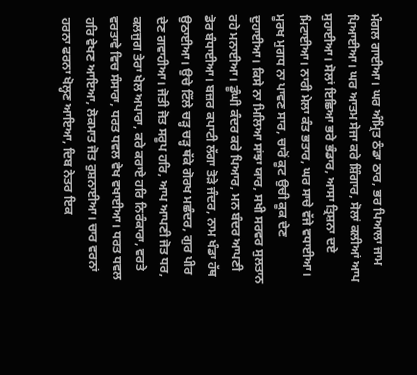ਮੰਗਲ ਗਾਈਆ। ਘਰ ਅੰਮ੍ਰਿਤ ਠੰਡਾ ਠਾਰ, ਭਰ ਪਿਆਲਾ ਜਾਮ ਪਿਆਈਆ। ਘਰ ਆਤਮ ਸੇਜਾ ਕਰੇ ਸ਼ਿੰਗਾਰ, ਸੋਲਾਂ ਕਲੀਆਂ ਆਪ ਸੁਹਾਈਆ। ਸੋਲਾਂ ਇਛਿਆ ਭਰੇ ਭੰਡਾਰ, ਆਸਾ ਤ੍ਰਿਸ਼ਨਾ ਦਏ ਮਿਟਾਈਆ। ਨਾਰੀ ਮੇਲਾ ਕੰਤ ਭਤਾਰ, ਘਰ ਸਾਚੇ ਵੱਜੇ ਵਧਾਈਆ। ਮੂਰਖ ਮੁਗਧ ਨਾ ਪਾਵਣ ਸਾਰ, ਚਾਰੋਂ ਕੂਟ ਉਚੀ ਕੂਕ ਦੇਣ ਦੁਹਾਈਆ। ਕਿਸੇ ਨਾ ਮਿਲਿਆ ਸਾਂਝਾ ਯਾਰ, ਸਖੀ ਸਰਵਰ ਸੁਲਤਾਨ ਰਹੇ ਮਨਾਈਆ। ਡੂੰਘੀ ਕੰਦਰ ਕਰੇ ਪਿਆਰ, ਮਨ ਬੰਦਰ ਆਪਣੀ ਡੋਰ ਬੰਧਾਈਆ। ਬਜ਼ਰ ਕਪਾਟੀ ਲੱਗਾ ਤੋੜੇ ਜੰਦਰ, ਨਾਮ ਖੰਡਾ ਹੱਥ ਉਠਾਈਆ। ਉਚੇ ਟਿੱਲੇ ਚੜ੍ਹ ਚੜ੍ਹ ਥੱਕੇ ਗੋਰਖ ਮਛੰਦਰ, ਗੁਰ ਪੀਰ ਦੇਣ ਗਵਾਹੀਆ। ਜੋਤੀ ਜੋਤ ਸਰੂਪ ਹਰਿ, ਆਪ ਆਪਣੀ ਜੋਤ ਧਰ, ਕਲਜੁਗ ਤੇਰਾ ਖੇਲ ਅਪਾਰਾ, ਕਰੇ ਕਰਾਏ ਹਰਿ ਨਿਰੰਕਾਰਾ, ਵਰਤੇ ਵਰਤਾਵੇ ਵਿਚ ਸੰਸਾਰਾ, ਧਰਤ ਧਵਲ ਵੇਖ ਵਖਾਈਆ। ਧਰਤ ਧਵਲ ਹਰਿ ਵੇਖਣ ਆਇਆ, ਲੋਕਮਾਤ ਜੋਤ ਰੁਸ਼ਨਾਈਆ। ਚਾਰ ਵਰਨਾਂ ਹਰਨਾ ਫਰਨਾ ਖੋਲ੍ਹਣ ਆਇਆ, ਦਿਬ ਨੇਤਰ ਇਕ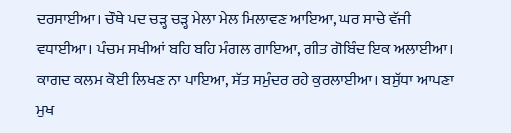ਦਰਸਾਈਆ। ਚੌਥੇ ਪਦ ਚੜ੍ਹ ਚੜ੍ਹ ਮੇਲਾ ਮੇਲ ਮਿਲਾਵਣ ਆਇਆ, ਘਰ ਸਾਚੇ ਵੱਜੀ ਵਧਾਈਆ। ਪੰਚਮ ਸਖੀਆਂ ਬਹਿ ਬਹਿ ਮੰਗਲ ਗਾਇਆ, ਗੀਤ ਗੋਬਿੰਦ ਇਕ ਅਲਾਈਆ। ਕਾਗਦ ਕਲਮ ਕੋਈ ਲਿਖਣ ਨਾ ਪਾਇਆ, ਸੱਤ ਸਮੁੰਦਰ ਰਹੇ ਕੁਰਲਾਈਆ। ਬਸੁੱਧਾ ਆਪਣਾ ਮੁਖ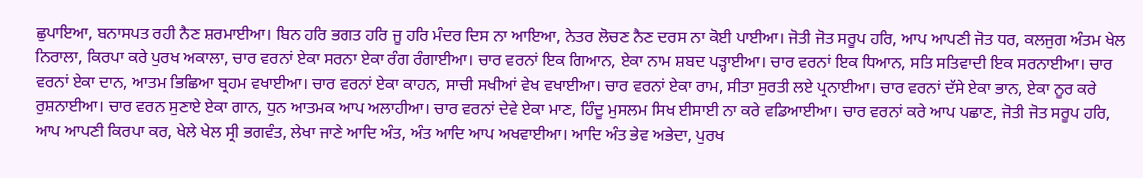ਛੁਪਾਇਆ, ਬਨਾਸਪਤ ਰਹੀ ਨੈਣ ਸ਼ਰਮਾਈਆ। ਬਿਨ ਹਰਿ ਭਗਤ ਹਰਿ ਜੂ ਹਰਿ ਮੰਦਰ ਦਿਸ ਨਾ ਆਇਆ, ਨੇਤਰ ਲੋਚਣ ਨੈਣ ਦਰਸ ਨਾ ਕੋਈ ਪਾਈਆ। ਜੋਤੀ ਜੋਤ ਸਰੂਪ ਹਰਿ, ਆਪ ਆਪਣੀ ਜੋਤ ਧਰ, ਕਲਜੁਗ ਅੰਤਮ ਖੇਲ ਨਿਰਾਲਾ, ਕਿਰਪਾ ਕਰੇ ਪੁਰਖ ਅਕਾਲਾ, ਚਾਰ ਵਰਨਾਂ ਏਕਾ ਸਰਨਾ ਏਕਾ ਰੰਗ ਰੰਗਾਈਆ। ਚਾਰ ਵਰਨਾਂ ਇਕ ਗਿਆਨ, ਏਕਾ ਨਾਮ ਸ਼ਬਦ ਪੜ੍ਹਾਈਆ। ਚਾਰ ਵਰਨਾਂ ਇਕ ਧਿਆਨ, ਸਤਿ ਸਤਿਵਾਦੀ ਇਕ ਸਰਨਾਈਆ। ਚਾਰ ਵਰਨਾਂ ਏਕਾ ਦਾਨ, ਆਤਮ ਭਿਛਿਆ ਬ੍ਰਹਮ ਵਖਾਈਆ। ਚਾਰ ਵਰਨਾਂ ਏਕਾ ਕਾਹਨ, ਸਾਚੀ ਸਖੀਆਂ ਵੇਖ ਵਖਾਈਆ। ਚਾਰ ਵਰਨਾਂ ਏਕਾ ਰਾਮ, ਸੀਤਾ ਸੁਰਤੀ ਲਏ ਪ੍ਰਨਾਈਆ। ਚਾਰ ਵਰਨਾਂ ਦੱਸੇ ਏਕਾ ਭਾਨ, ਏਕਾ ਨੂਰ ਕਰੇ ਰੁਸ਼ਨਾਈਆ। ਚਾਰ ਵਰਨ ਸੁਣਾਏ ਏਕਾ ਗਾਨ, ਧੁਨ ਆਤਮਕ ਆਪ ਅਲਾਹੀਆ। ਚਾਰ ਵਰਨਾਂ ਦੇਵੇ ਏਕਾ ਮਾਣ, ਹਿੰਦੂ ਮੁਸਲਮ ਸਿਖ ਈਸਾਈ ਨਾ ਕਰੇ ਵਡਿਆਈਆ। ਚਾਰ ਵਰਨਾਂ ਕਰੇ ਆਪ ਪਛਾਣ, ਜੋਤੀ ਜੋਤ ਸਰੂਪ ਹਰਿ, ਆਪ ਆਪਣੀ ਕਿਰਪਾ ਕਰ, ਖੇਲੇ ਖੇਲ ਸ੍ਰੀ ਭਗਵੰਤ, ਲੇਖਾ ਜਾਣੇ ਆਦਿ ਅੰਤ, ਅੰਤ ਆਦਿ ਆਪ ਅਖਵਾਈਆ। ਆਦਿ ਅੰਤ ਭੇਵ ਅਭੇਦਾ, ਪੁਰਖ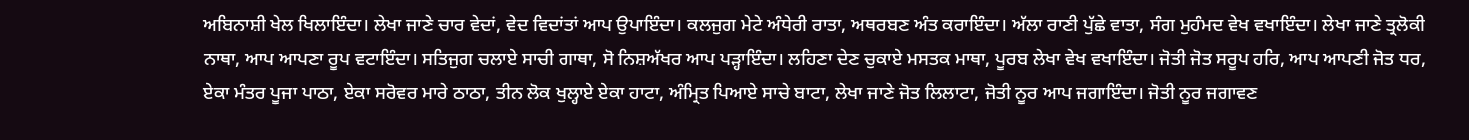ਅਬਿਨਾਸ਼ੀ ਖੇਲ ਖਿਲਾਇੰਦਾ। ਲੇਖਾ ਜਾਣੇ ਚਾਰ ਵੇਦਾਂ, ਵੇਦ ਵਿਦਾਂਤਾਂ ਆਪ ਉਪਾਇੰਦਾ। ਕਲਜੁਗ ਮੇਟੇ ਅੰਧੇਰੀ ਰਾਤਾ, ਅਥਰਬਣ ਅੰਤ ਕਰਾਇੰਦਾ। ਅੱਲਾ ਰਾਣੀ ਪੁੱਛੇ ਵਾਤਾ, ਸੰਗ ਮੁਹੰਮਦ ਵੇਖ ਵਖਾਇੰਦਾ। ਲੇਖਾ ਜਾਣੇ ਤ੍ਰਲੋਕੀ ਨਾਥਾ, ਆਪ ਆਪਣਾ ਰੂਪ ਵਟਾਇੰਦਾ। ਸਤਿਜੁਗ ਚਲਾਏ ਸਾਚੀ ਗਾਥਾ, ਸੋ ਨਿਸ਼ਅੱਖਰ ਆਪ ਪੜ੍ਹਾਇੰਦਾ। ਲਹਿਣਾ ਦੇਣ ਚੁਕਾਏ ਮਸਤਕ ਮਾਥਾ, ਪੂਰਬ ਲੇਖਾ ਵੇਖ ਵਖਾਇੰਦਾ। ਜੋਤੀ ਜੋਤ ਸਰੂਪ ਹਰਿ, ਆਪ ਆਪਣੀ ਜੋਤ ਧਰ, ਏਕਾ ਮੰਤਰ ਪੂਜਾ ਪਾਠਾ, ਏਕਾ ਸਰੋਵਰ ਮਾਰੇ ਠਾਠਾ, ਤੀਨ ਲੋਕ ਖੁਲ੍ਹਾਏ ਏਕਾ ਹਾਟਾ, ਅੰਮ੍ਰਿਤ ਪਿਆਏ ਸਾਚੇ ਬਾਟਾ, ਲੇਖਾ ਜਾਣੇ ਜੋਤ ਲਿਲਾਟਾ, ਜੋਤੀ ਨੂਰ ਆਪ ਜਗਾਇੰਦਾ। ਜੋਤੀ ਨੂਰ ਜਗਾਵਣ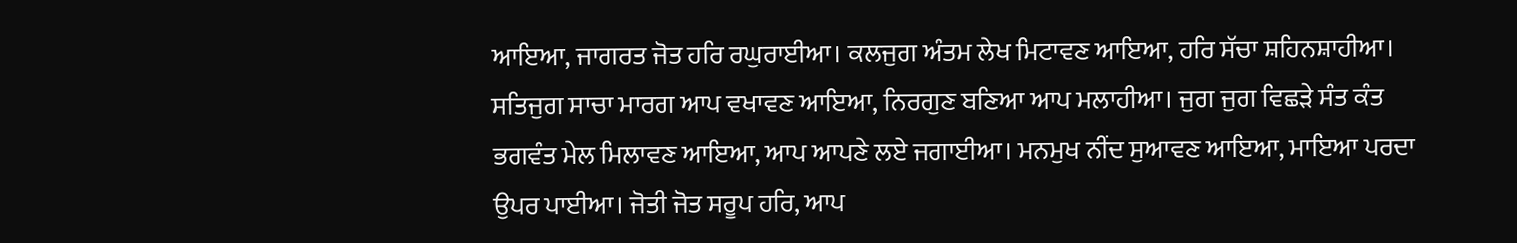ਆਇਆ, ਜਾਗਰਤ ਜੋਤ ਹਰਿ ਰਘੁਰਾਈਆ। ਕਲਜੁਗ ਅੰਤਮ ਲੇਖ ਮਿਟਾਵਣ ਆਇਆ, ਹਰਿ ਸੱਚਾ ਸ਼ਹਿਨਸ਼ਾਹੀਆ। ਸਤਿਜੁਗ ਸਾਚਾ ਮਾਰਗ ਆਪ ਵਖਾਵਣ ਆਇਆ, ਨਿਰਗੁਣ ਬਣਿਆ ਆਪ ਮਲਾਹੀਆ। ਜੁਗ ਜੁਗ ਵਿਛੜੇ ਸੰਤ ਕੰਤ ਭਗਵੰਤ ਮੇਲ ਮਿਲਾਵਣ ਆਇਆ, ਆਪ ਆਪਣੇ ਲਏ ਜਗਾਈਆ। ਮਨਮੁਖ ਨੀਂਦ ਸੁਆਵਣ ਆਇਆ, ਮਾਇਆ ਪਰਦਾ ਉਪਰ ਪਾਈਆ। ਜੋਤੀ ਜੋਤ ਸਰੂਪ ਹਰਿ, ਆਪ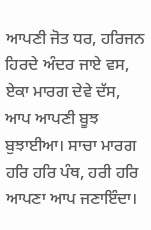ਆਪਣੀ ਜੋਤ ਧਰ, ਹਰਿਜਨ ਹਿਰਦੇ ਅੰਦਰ ਜਾਏ ਵਸ, ਏਕਾ ਮਾਰਗ ਦੇਵੇ ਦੱਸ, ਆਪ ਆਪਣੀ ਬੂਝ ਬੁਝਾਈਆ। ਸਾਚਾ ਮਾਰਗ ਹਰਿ ਹਰਿ ਪੰਥ, ਹਰੀ ਹਰਿ ਆਪਣਾ ਆਪ ਜਣਾਇੰਦਾ।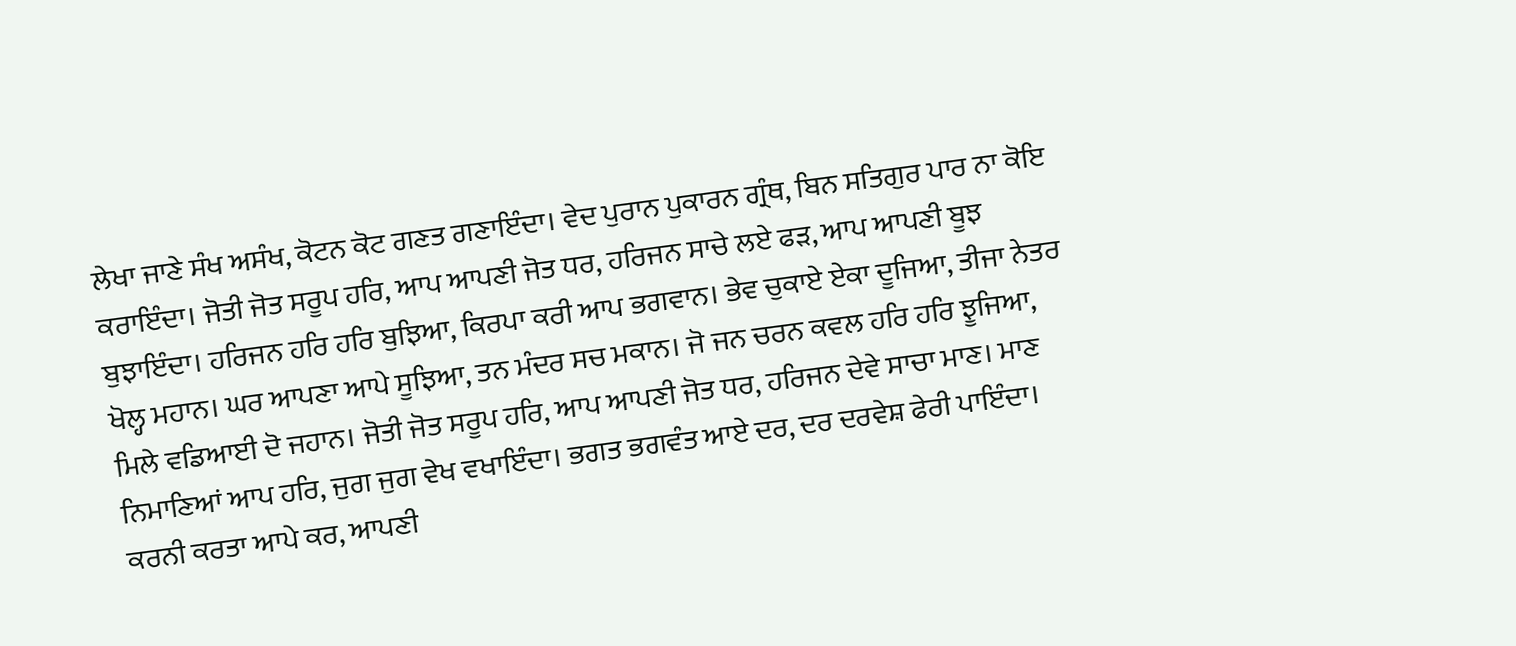ਲੇਖਾ ਜਾਣੇ ਸੰਖ ਅਸੰਖ, ਕੋਟਨ ਕੋਟ ਗਣਤ ਗਣਾਇੰਦਾ। ਵੇਦ ਪੁਰਾਨ ਪੁਕਾਰਨ ਗ੍ਰੰਥ, ਬਿਨ ਸਤਿਗੁਰ ਪਾਰ ਨਾ ਕੋਇ ਕਰਾਇੰਦਾ। ਜੋਤੀ ਜੋਤ ਸਰੂਪ ਹਰਿ, ਆਪ ਆਪਣੀ ਜੋਤ ਧਰ, ਹਰਿਜਨ ਸਾਚੇ ਲਏ ਫੜ, ਆਪ ਆਪਣੀ ਬੂਝ ਬੁਝਾਇੰਦਾ। ਹਰਿਜਨ ਹਰਿ ਹਰਿ ਬੁਝਿਆ, ਕਿਰਪਾ ਕਰੀ ਆਪ ਭਗਵਾਨ। ਭੇਵ ਚੁਕਾਏ ਏਕਾ ਦੂਜਿਆ, ਤੀਜਾ ਨੇਤਰ ਖੋਲ੍ਹ ਮਹਾਨ। ਘਰ ਆਪਣਾ ਆਪੇ ਸੂਝਿਆ, ਤਨ ਮੰਦਰ ਸਚ ਮਕਾਨ। ਜੋ ਜਨ ਚਰਨ ਕਵਲ ਹਰਿ ਹਰਿ ਝੂਜਿਆ, ਮਿਲੇ ਵਡਿਆਈ ਦੋ ਜਹਾਨ। ਜੋਤੀ ਜੋਤ ਸਰੂਪ ਹਰਿ, ਆਪ ਆਪਣੀ ਜੋਤ ਧਰ, ਹਰਿਜਨ ਦੇਵੇ ਸਾਚਾ ਮਾਣ। ਮਾਣ ਨਿਮਾਣਿਆਂ ਆਪ ਹਰਿ, ਜੁਗ ਜੁਗ ਵੇਖ ਵਖਾਇੰਦਾ। ਭਗਤ ਭਗਵੰਤ ਆਏ ਦਰ, ਦਰ ਦਰਵੇਸ਼ ਫੇਰੀ ਪਾਇੰਦਾ। ਕਰਨੀ ਕਰਤਾ ਆਪੇ ਕਰ, ਆਪਣੀ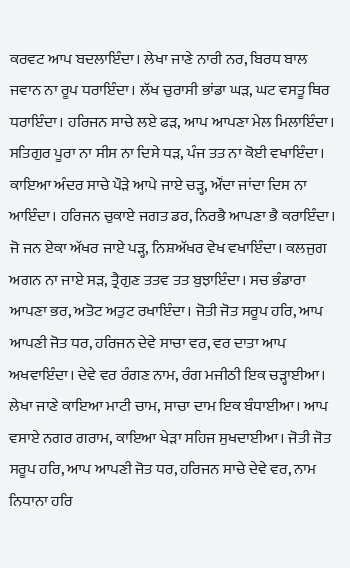ਕਰਵਟ ਆਪ ਬਦਲਾਇੰਦਾ। ਲੇਖਾ ਜਾਣੇ ਨਾਰੀ ਨਰ, ਬਿਰਧ ਬਾਲ ਜਵਾਨ ਨਾ ਰੂਪ ਧਰਾਇੰਦਾ। ਲੱਖ ਚੁਰਾਸੀ ਭਾਂਡਾ ਘੜ, ਘਟ ਵਸਤੂ ਥਿਰ ਧਰਾਇੰਦਾ। ਹਰਿਜਨ ਸਾਚੇ ਲਏ ਫੜ, ਆਪ ਆਪਣਾ ਮੇਲ ਮਿਲਾਇੰਦਾ। ਸਤਿਗੁਰ ਪੂਰਾ ਨਾ ਸੀਸ ਨਾ ਦਿਸੇ ਧੜ, ਪੰਜ ਤਤ ਨਾ ਕੋਈ ਵਖਾਇੰਦਾ। ਕਾਇਆ ਅੰਦਰ ਸਾਚੇ ਪੌੜੇ ਆਪੇ ਜਾਏ ਚੜ੍ਹ, ਔਂਦਾ ਜਾਂਦਾ ਦਿਸ ਨਾ ਆਇੰਦਾ। ਹਰਿਜਨ ਚੁਕਾਏ ਜਗਤ ਡਰ, ਨਿਰਭੈ ਆਪਣਾ ਭੈ ਕਰਾਇੰਦਾ। ਜੋ ਜਨ ਏਕਾ ਅੱਖਰ ਜਾਏ ਪੜ੍ਹ, ਨਿਸ਼ਅੱਖਰ ਵੇਖ ਵਖਾਇੰਦਾ। ਕਲਜੁਗ ਅਗਨ ਨਾ ਜਾਏ ਸੜ, ਤ੍ਰੈਗੁਣ ਤਤਵ ਤਤ ਬੁਝਾਇੰਦਾ। ਸਚ ਭੰਡਾਰਾ ਆਪਣਾ ਭਰ, ਅਤੋਟ ਅਤੁਟ ਰਖਾਇੰਦਾ। ਜੋਤੀ ਜੋਤ ਸਰੂਪ ਹਰਿ, ਆਪ ਆਪਣੀ ਜੋਤ ਧਰ, ਹਰਿਜਨ ਦੇਵੇ ਸਾਚਾ ਵਰ, ਵਰ ਦਾਤਾ ਆਪ ਅਖਵਾਇੰਦਾ। ਦੇਵੇ ਵਰ ਰੰਗਣ ਨਾਮ, ਰੰਗ ਮਜੀਠੀ ਇਕ ਚੜ੍ਹਾਈਆ। ਲੇਖਾ ਜਾਣੇ ਕਾਇਆ ਮਾਟੀ ਚਾਮ, ਸਾਚਾ ਦਾਮ ਇਕ ਬੰਧਾਈਆ। ਆਪ ਵਸਾਏ ਨਗਰ ਗਰਾਮ, ਕਾਇਆ ਖੇੜਾ ਸਹਿਜ ਸੁਖਦਾਈਆ। ਜੋਤੀ ਜੋਤ ਸਰੂਪ ਹਰਿ, ਆਪ ਆਪਣੀ ਜੋਤ ਧਰ, ਹਰਿਜਨ ਸਾਚੇ ਦੇਵੇ ਵਰ, ਨਾਮ ਨਿਧਾਨਾ ਹਰਿ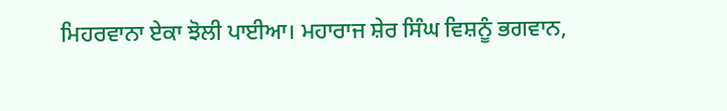ਮਿਹਰਵਾਨਾ ਏਕਾ ਝੋਲੀ ਪਾਈਆ। ਮਹਾਰਾਜ ਸ਼ੇਰ ਸਿੰਘ ਵਿਸ਼ਨੂੰ ਭਗਵਾਨ,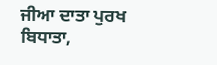ਜੀਆ ਦਾਤਾ ਪੁਰਖ ਬਿਧਾਤਾ,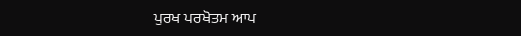ਪੁਰਖ ਪਰਖੋਤਮ ਆਪ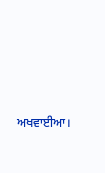ਅਖਵਾਈਆ।